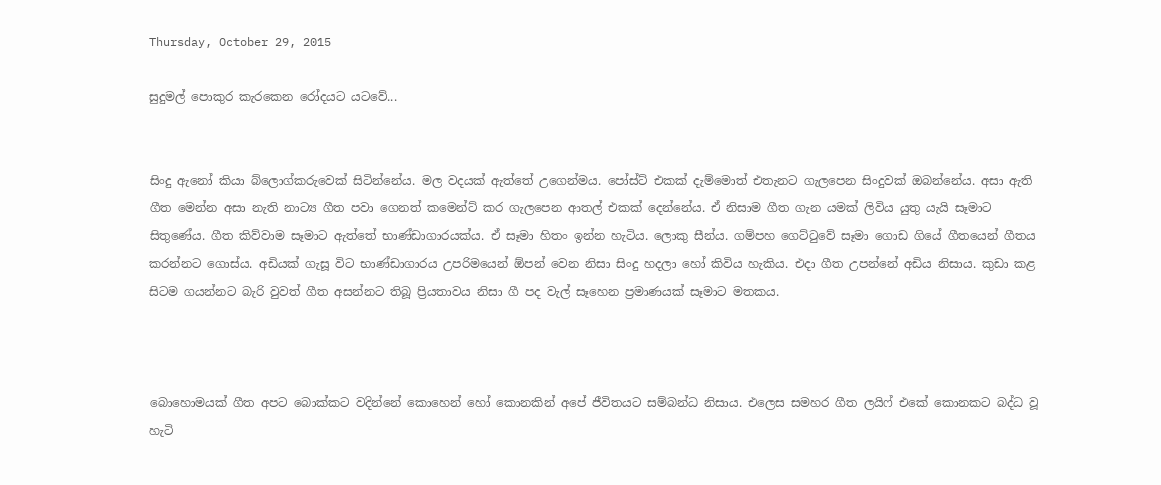Thursday, October 29, 2015

සුදුමල් පොකුර කැරකෙන රෝදයට යටවේ...


සිංදු ඇනෝ කියා බ්ලොග්කරුවෙක් සිටින්නේය. මල වදයක් ඇත්තේ උගෙන්මය. පෝස්ට් එකක් දැම්මොත් එතැනට ගැලපෙන සිංදුවක් ඔබන්නේය. අසා ඇති ගීත මෙන්න අසා නැති නාට්‍ය ගීත පවා ගෙනත් කමෙන්ට් කර ගැලපෙන ආතල් එකක් දෙන්නේය. ඒ නිසාම ගීත ගැන යමක් ලිවිය යුතු යැයි සෑමාට සිතුණේය. ගීත කිව්වාම සෑමාට ඇත්තේ භාණ්ඩාගාරයක්ය. ඒ සෑමා හිතං ඉන්න හැටිය. ලොකු සීන්ය. ගම්පහ ගෙට්ටුවේ සෑමා ගොඩ ගියේ ගීතයෙන් ගීතය කරන්නට ගොස්ය. අඩියක් ගැසූ විට භාණ්ඩාගාරය උපරිමයෙන් ඕපන් වෙන නිසා සිංදු හදලා හෝ කිවිය හැකිය. එදා ගීත උපන්නේ අඩිය නිසාය. කුඩා කළ සිටම ගයන්නට බැරි වුවත් ගීත අසන්නට තිබූ ප්‍රියතාවය නිසා ගී පද වැල් සෑහෙන ප්‍රමාණයක් සෑමාට මතකය.



බොහොමයක් ගීත අපට බොක්කට වදින්නේ කොහෙන් හෝ කොනකින් අපේ ජීවිතයට සම්බන්ධ නිසාය. එලෙස සමහර ගීත ලයිෆ් එකේ කොනකට බද්ධ වූ හැටි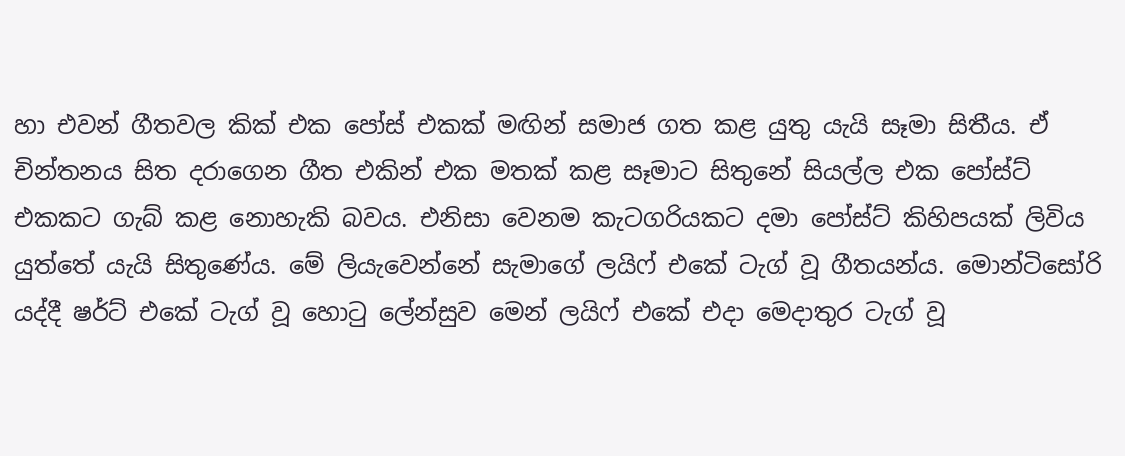හා එවන් ගීතවල කික් එක පෝස් එකක් මඟින් සමාජ ගත කළ යුතු යැයි සෑමා සිතීය. ඒ චින්තනය සිත දරාගෙන ගීත එකින් එක මතක් කළ සෑමාට සිතුනේ සියල්ල එක පෝස්ට් එකකට ගැබ් කළ නොහැකි බවය. එනිසා වෙනම කැටගරියකට දමා පෝස්ට් කිහිපයක් ලිවිය යුත්තේ යැයි සිතුණේය. මේ ලියැවෙන්නේ සැමාගේ ලයිෆ් එකේ ටැග් වූ ගීතයන්ය. මොන්ටිසෝරි යද්දී ෂර්ට් එකේ ටැග් වූ හොටු ලේන්සුව මෙන් ලයිෆ් එකේ එදා මෙදාතුර ටැග් වූ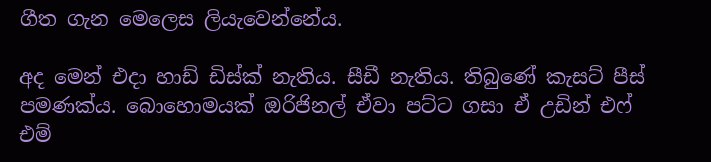ගීත ගැන මෙලෙස ලියැවෙන්නේය.

අද මෙන් එදා හාඩ් ඩිස්ක් නැතිය. සීඩී නැතිය. තිබුණේ කැසට් පීස් පමණක්ය. බොහොමයක් ඔරිජිනල් ඒවා පට්ට ගසා ඒ උඩින් එෆ් එම්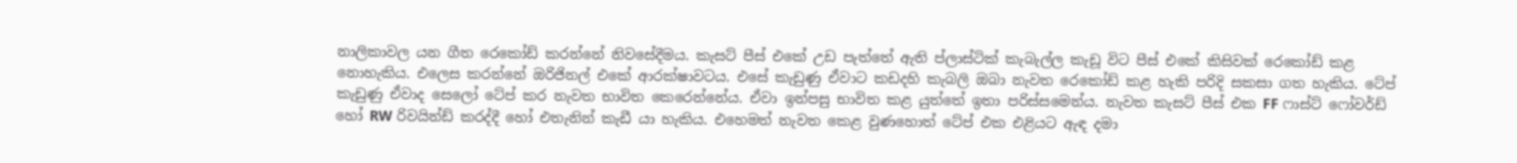නාලිකාවල යන ගීත රෙකෝඩ් කරන්නේ නිවසේදීමය. කැසට් පීස් එකේ උඩ පැත්තේ ඇති ප්ලාස්ටික් කැබැල්ල කැඩූ විට පීස් එකේ කිසිවක් රෙකෝඩ් කළ නොහැකිය. එලෙස කරන්නේ ඔරිජිනල් එකේ ආරක්ෂාවටය. එසේ කැඩුණු ඒවාට කඩදහි කැබලි ඔබා නැවත රෙකෝඩ් කළ හැකි පරිදි සකසා ගත හැකිය. ටේප් කැඩුණු ඒවාද සෙලෝ ටේප් කර නැවත භාවිත කෙරෙන්නේය. ඒවා ඉන්පසු භාවිත කළ යුත්තේ ඉතා පරිස්සමෙන්ය. නැවත කැසට් පීස් එක FF ෆාස්ට් ෆෝවර්ඩ් හෝ RW රිවයින්ඩ් කරද්දී හෝ එතැනින් කැඩී යා හැකිය. එහෙමත් නැවත කෙළ වුණහොත් ටේප් එක එළියට ඇඳ දමා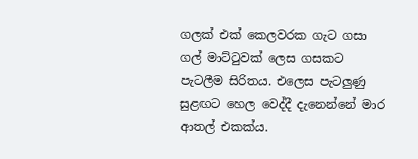ගලක් එක් කෙලවරක ගැට ගසා ගල් මාට්ටුවක් ලෙස ගසකට පැටලීම සිරිතය. එලෙස පැටලුණු සුළඟට හෙල වෙද්දී දැනෙන්නේ මාර ආතල් එකක්ය.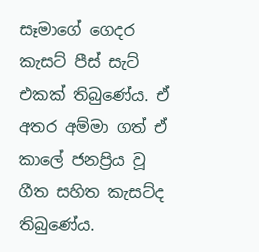සෑමාගේ ගෙදර කැසට් පීස් සැට් එකක් තිබුණේය. ඒ අතර අම්මා ගත් ඒ කාලේ ජනප්‍රිය වූ ගීත සහිත කැසට්ද තිබුණේය.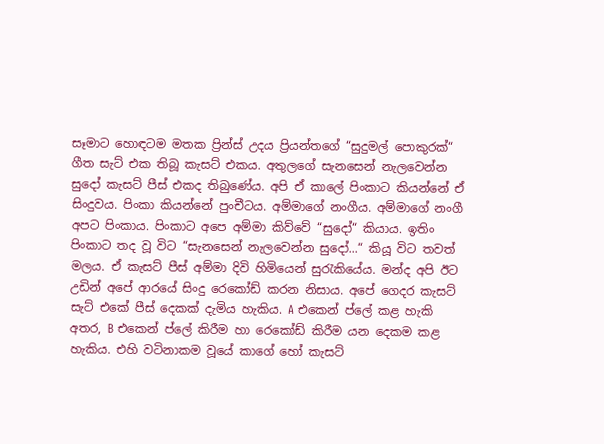සෑමාට හොඳටම මතක ප්‍රින්ස් උදය ප්‍රියන්තගේ “සුදුමල් පොකුරක්“ ගීත සැට් එක තිබූ කැසට් එකය. අතුලගේ සැනසෙන් නැලවෙන්න සුදෝ කැසට් පීස් එකද තිබුණේය. අපි ඒ කාලේ පිංකාට කියන්නේ ඒ සිංදුවය. පිංකා කියන්නේ පුංචීටය. අම්මාගේ නංගීය. අම්මාගේ නංගී අපට පිංකාය. පිංකාට අපෙ අම්මා කිව්වේ “සුදෝ“ කියාය. ඉතිං පිංකාට තද වූ විට “සැනසෙන් නැලවෙන්න සුදෝ...“ කියූ විට තවත් මලය. ඒ කැසට් පීස් අම්මා දිවි හිමියෙන් සුරැකියේය. මන්ද අපි ඊට උඩින් අපේ ආරයේ සිංදු රෙකෝඩ් කරන නිසාය. අපේ ගෙදර කැසට් සැට් එකේ පීස් දෙකක් දැමිය හැකිය. A එකෙන් ප්ලේ කළ හැකි අතර, B එකෙන් ප්ලේ කිරීම හා රෙකෝඩ් කිරීම යන දෙකම කළ හැකිය. එහි වටිනාකම වූයේ කාගේ හෝ කැසට්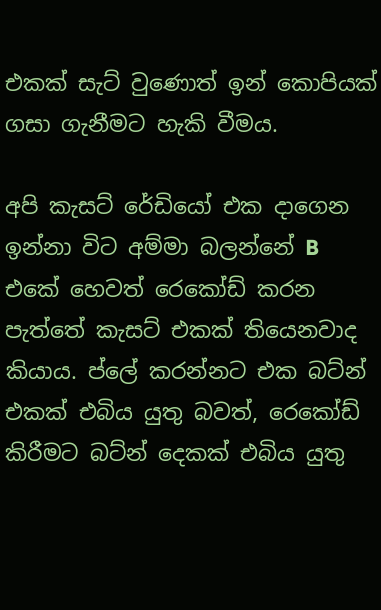එකක් සැට් වුණොත් ඉන් කොපියක් ගසා ගැනීමට හැකි වීමය.

අපි කැසට් රේඩියෝ එක දාගෙන ඉන්නා විට අම්මා බලන්නේ B එකේ හෙවත් රෙකෝඩ් කරන පැත්තේ කැසට් එකක් තියෙනවාද කියාය. ප්ලේ කරන්නට එක බට්න් එකක් එබිය යුතු බවත්, රෙකෝඩ් කිරීමට බට්න් දෙකක් එබිය යුතු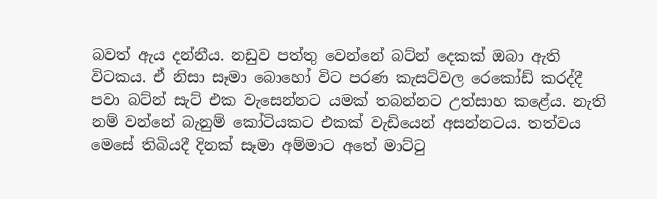බවත් ඇය දන්නීය. නඩුව පත්තු වෙන්නේ බට්න් දෙකක් ඔබා ඇති විටකය. ඒ නිසා සෑමා බොහෝ විට පරණ කැසට්වල රෙකෝඩ් කරද්දී පවා බට්න් සැට් එක වැසෙන්නට යමක් තබන්නට උත්සාහ කළේය. නැති නම් වන්නේ බැනුම් කෝටියකට එකක් වැඩියෙන් අසන්නටය. තත්වය මෙසේ තිබියදී දිනක් සෑමා අම්මාට අතේ මාට්ටු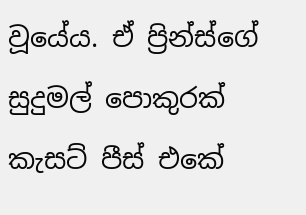වූයේය. ඒ ප්‍රින්ස්ගේ සුදුමල් පොකුරක් කැසට් පීස් එකේ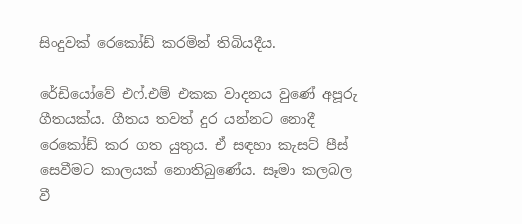සිංදුවක් රෙකෝඩ් කරමින් තිබියදීය.

රේඩියෝවේ එෆ්.එම් එකක වාදනය වුණේ අපූරු ගීතයක්ය. ගීතය තවත් දුර යන්නට නොදී රෙකෝඩ් කර ගත යුතුය. ඒ සඳහා කැසට් පීස් සෙවීමට කාලයක් නොතිබුණේය. සෑමා කලබල වී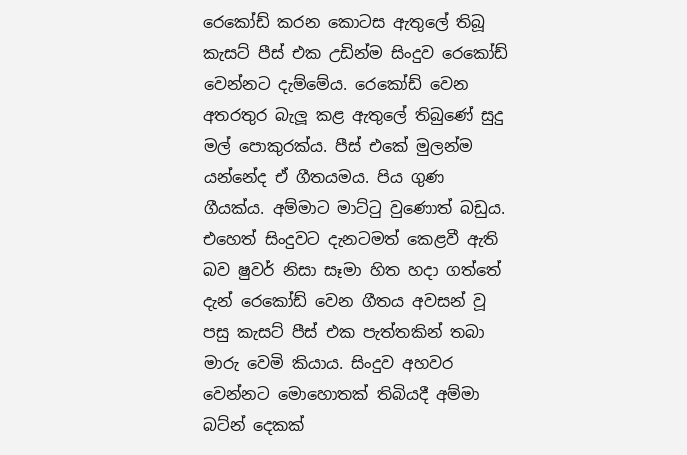රෙකෝඩ් කරන කොටස ඇතුලේ තිබූ කැසට් පීස් එක උඩින්ම සිංදුව රෙකෝඩ් වෙන්නට දැම්මේය. රෙකෝඩ් වෙන අතරතුර බැලූ කළ ඇතුලේ තිබුණේ සුදු මල් පොකුරක්ය. පීස් එකේ මුලන්ම යන්නේද ඒ ගීතයමය. පිය ගුණ ගීයක්ය. අම්මාට මාට්ටු වුණොත් බඩුය. එහෙත් සිංදුවට දැනටමත් කෙළවී ඇති බව ෂුවර් නිසා සෑමා හිත හදා ගත්තේ දැන් රෙකෝඩ් වෙන ගීතය අවසන් වූ පසු කැසට් පීස් එක පැත්තකින් තබා මාරු වෙමි කියාය. සිංදුව අහවර වෙන්නට මොහොතක් තිබියදී අම්මා බට්න් දෙකක්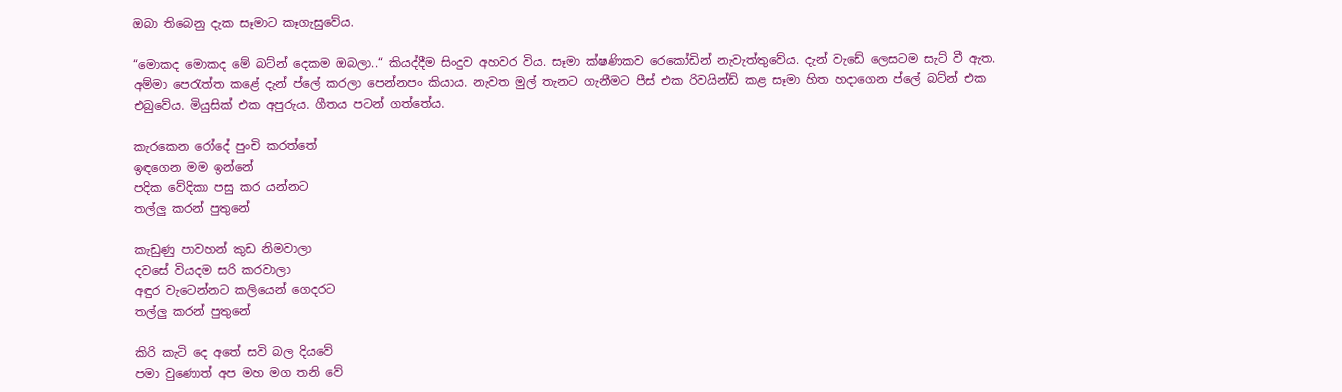ඔබා තිබෙනු දැක සෑමාට කෑගැසුවේය.

“මොකද මොකද මේ බට්න් දෙකම ඔබලා..“ කියද්දීම සිංදුව අහවර විය. සෑමා ක්ෂණිකව රෙකෝඩින් නැවැත්තුවේය. දැන් වැඩේ ලෙසටම සැට් වී ඇත. අම්මා පෙරැත්ත කළේ දැන් ප්ලේ කරලා පෙන්නපං කියාය. නැවත මුල් තැනට ගැනීමට පීස් එක රිවයින්ඩ් කළ සෑමා හිත හදාගෙන ප්ලේ බට්න් එක එබුවේය. මියුසික් එක අපුරුය. ගීතය පටන් ගත්තේය.

කැරකෙන රෝදේ පුංචි කරත්තේ
ඉඳගෙන මම ඉන්නේ
පදික වේදිකා පසු කර යන්නට
තල්ලු කරන් පුතුනේ

කැඩුණු පාවහන් කුඩ නිමවාලා
දවසේ වියදම සරි කරවාලා
අඳුර වැටෙන්නට කලියෙන් ගෙදරට
තල්ලු කරන් පුතුනේ

කිරි කැටි දෙ අතේ සවි බල දියවේ
පමා වුණොත් අප මහ මග තනි වේ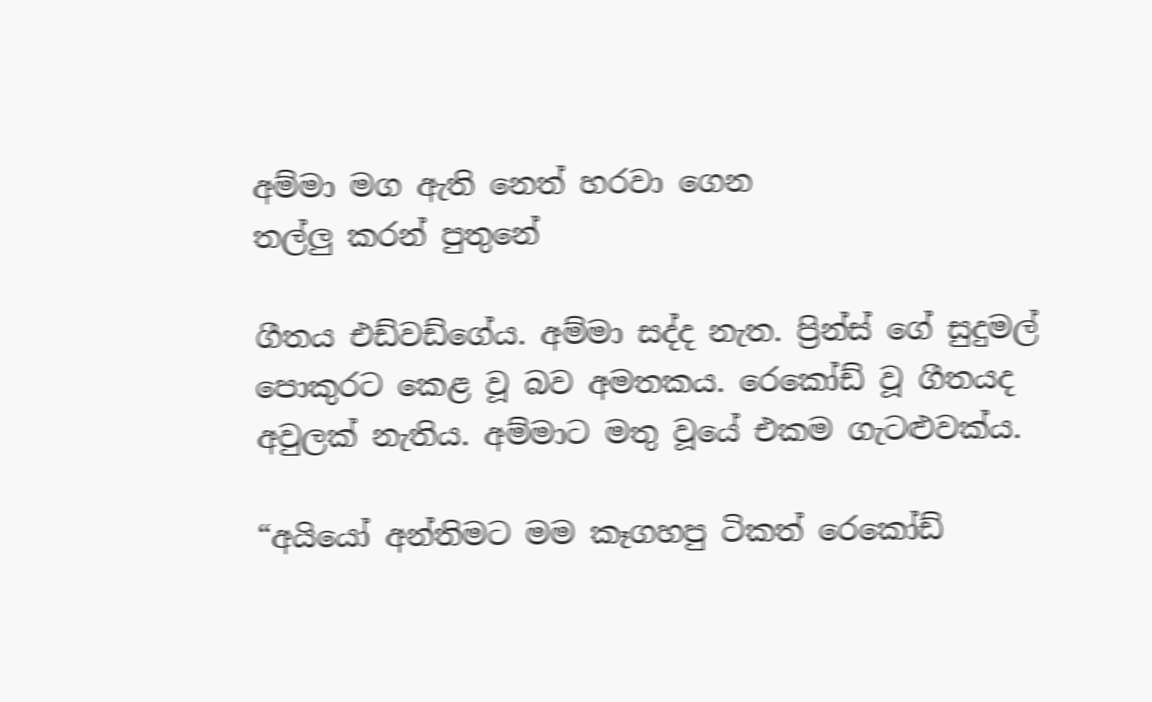අම්මා මග ඇති නෙත් හරවා ගෙන
තල්ලු කරන් පුතුනේ

ගීතය එඩ්වඩ්ගේය. අම්මා සද්ද නැත. ප්‍රින්ස් ගේ සුදුමල් පොකුරට කෙළ වූ බව අමතකය. රෙකෝඩ් වූ ගීතයද අවුලක් නැතිය. අම්මාට මතු වූයේ එකම ගැටළුවක්ය.

“අයියෝ අන්තිමට මම කෑගහපු ටිකත් රෙකෝඩ්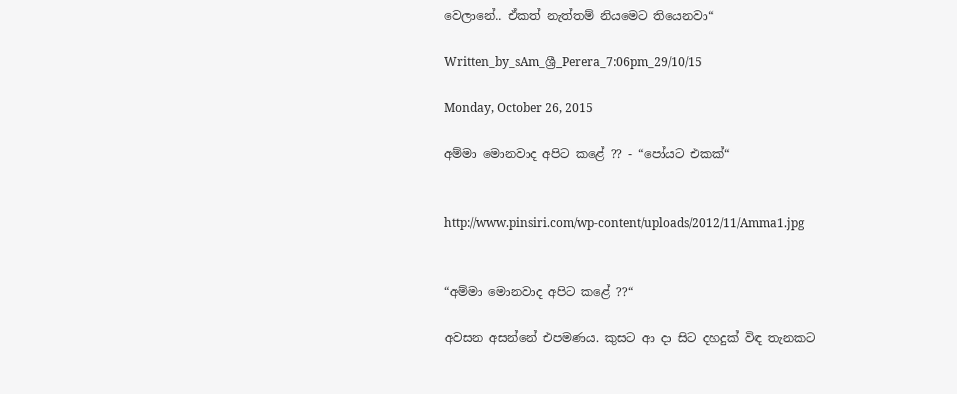වෙලානේ.. ඒකත් නැත්තම් නියමෙට තියෙනවා“

Written_by_sAm_ශ්‍රී_Perera_7:06pm_29/10/15

Monday, October 26, 2015

අම්මා මොනවාද අපිට කළේ ?? - “පෝයට එකක්“


http://www.pinsiri.com/wp-content/uploads/2012/11/Amma1.jpg


“අම්මා මොනවාද අපිට කළේ ??“

අවසන අසන්නේ එපමණය. කුසට ආ දා සිට දහදුක් විඳ තැනකට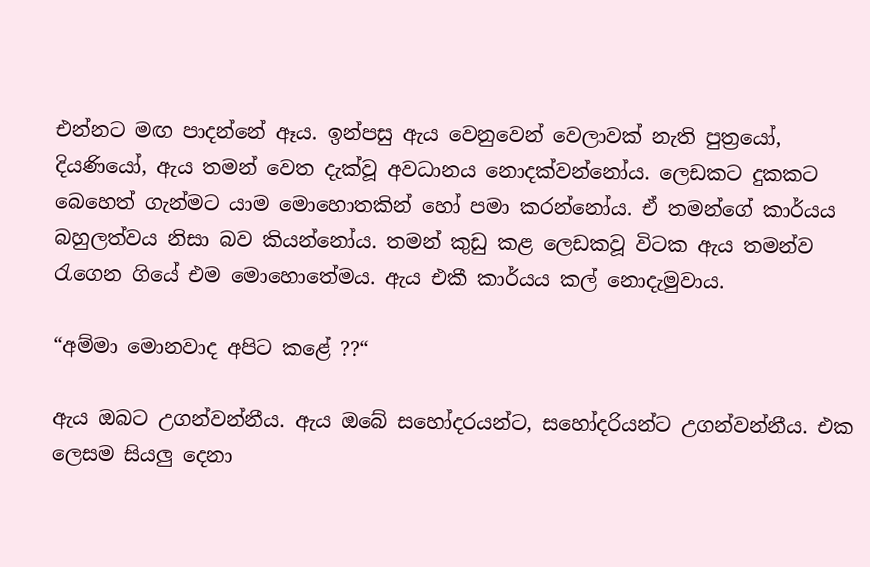එන්නට මඟ පාදන්නේ ඈය. ඉන්පසු ඇය වෙනුවෙන් වෙලාවක් නැති පුත්‍රයෝ, දියණියෝ, ඇය තමන් වෙත දැක්වූ අවධානය නොදක්වන්නෝය. ලෙඩකට දුකකට බෙහෙත් ගැන්මට යාම මොහොතකින් හෝ පමා කරන්නෝය. ඒ තමන්ගේ කාර්යය බහුලත්වය නිසා බව කියන්නෝය. තමන් කුඩු කළ ලෙඩකවූ විටක ඇය තමන්ව රැගෙන ගියේ එම මොහොතේමය. ඇය එකී කාර්යය කල් නොදැමුවාය.

“අම්මා මොනවාද අපිට කළේ ??“

ඇය ඔබට උගන්වන්නීය. ඇය ඔබේ සහෝදරයන්ට, සහෝදරියන්ට උගන්වන්නීය. එක ලෙසම සියලු දෙනා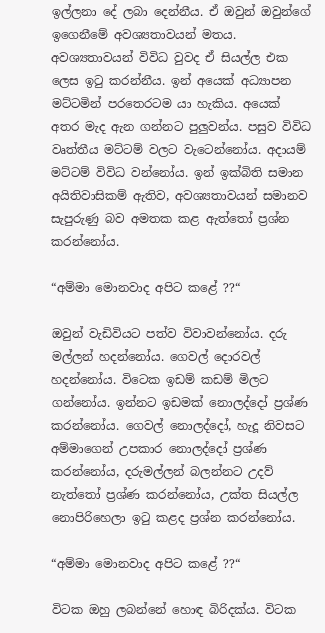ඉල්ලනා දේ ලබා දෙන්නීය. ඒ ඔවුන් ඔවුන්ගේ ඉගෙනීමේ අවශ්‍යතාවයන් මතය. අවශ්‍යතාවයන් විවිධ වුවද ඒ සියල්ල එක ලෙස ඉටු කරන්නීය. ඉන් අයෙක් අධ්‍යාපන මට්ටමින් පරතෙරටම යා හැකිය. අයෙක් අතර මැද ඇන ගන්නට පුලුවන්ය. පසුව විවිධ වෘත්තීය මට්ටම් වලට වැටෙන්නෝය. අදායම් මට්ටම් විවිධ වන්නෝය. ඉන් ඉක්බිති සමාන අයිතිවාසිකම් ඇතිව, අවශ්‍යතාවයන් සමානව සැපුරුණු බව අමතක කළ ඇත්තෝ ප්‍රශ්න කරන්නෝය.

“අම්මා මොනවාද අපිට කළේ ??“

ඔවුන් වැඩිවියට පත්ව විවාවන්නෝය. දරු මල්ලන් හදන්නෝය. ගෙවල් දොරවල් හදන්නෝය. විටෙක ඉඩම් කඩම් මිලට ගන්නෝය. ඉන්නට ඉඩමක් නොලද්දෝ ප්‍රශ්ණ කරන්නෝය. ගෙවල් නොලද්දෝ, හැදූ නිවසට අම්මාගෙන් උපකාර නොලද්දෝ ප්‍රශ්ණ කරන්නෝය, දරුමල්ලන් බලන්නට උදව් නැත්තෝ ප්‍රශ්ණ කරන්නෝය, උක්ත සියල්ල නොපිරිහෙලා ඉටු කළද ප්‍රශ්න කරන්නෝය.

“අම්මා මොනවාද අපිට කළේ ??“

විටක ඔහු ලබන්නේ හොඳ බිරිදක්ය. විටක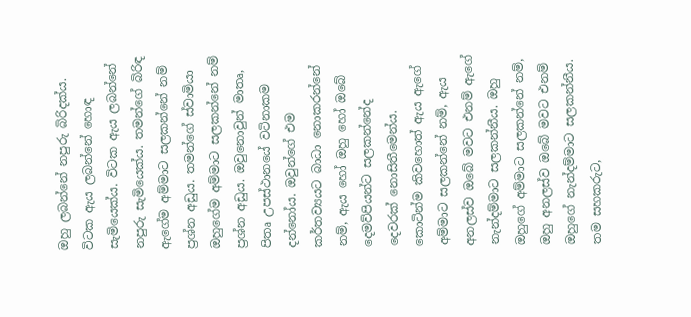ඔහු ලබන්නේ නපුරු බිරිදක්ය. විටක ඇය ලබන්නේ හොඳ සැමියෙක්ය. විටක ඇය ලබන්නේ නපුරු සැමියෙක්ය. තමන්ගේ බිරිඳ ඇගේම අම්මාට සලකන්නේ නම් ප්‍රශ්න අඩුය. තමන්ගේ ස්වාමියා ඔහුගේම අම්මාට සලකන්නේ නම් ප්‍රශ්න අඩුය. ඔවුනොවුන් මාතෘ, පිතෘ උපස්ථානයේ වටිනාකම දන්නෝය. ඔවුන්ගේ එම කර්තව්‍යයට බාධා නොකරන්නේ නම්, ඇය හෝ ඔහු හෝ ඔබේ දෙමව්පියන්ට සලකන්නේද දෙවරක් නොසිතීමෙන්ය. කොටින්ම කිවහොත් ඇය ඇගේ අම්මාට සලකන්නේ නම්, ඇය අනලස්ව ඔබේ මවට එනම් ඇගේ නැන්දම්මාට සලකන්නීය. ඔහු ඔහුගේ අම්මාට සලකන්නේ නම්, ඔහු අනලස්ව ඔබේ මවට එනම් ඔහුගේ නැන්දම්මාට සලකන්නීය. තම සහකරුට,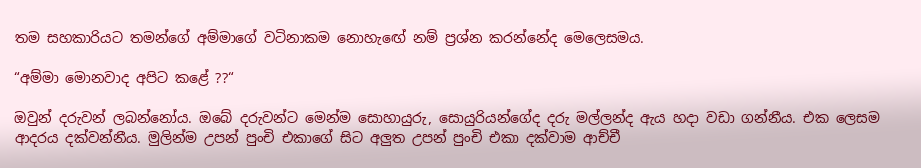තම සහකාරියට තමන්ගේ අම්මාගේ වටිනාකම නොහැඟේ නම් ප්‍රශ්න කරන්නේද මෙලෙසමය.

“අම්මා මොනවාද අපිට කළේ ??“

ඔවුන් දරුවන් ලබන්නෝය. ඔබේ දරුවන්ට මෙන්ම සොහායුරු, සොයුරියන්ගේද දරු මල්ලන්ද ඇය හදා වඩා ගන්නීය. එක ලෙසම ආදරය දක්වන්නීය. මුලින්ම උපන් පුංචි එකාගේ සිට අලුත උපන් පුංචි එකා දක්වාම ආච්චී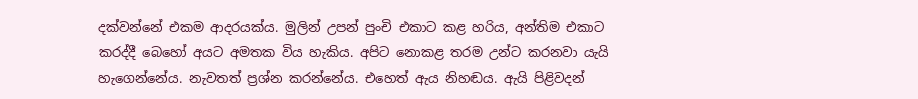දක්වන්නේ එකම ආදරයක්ය. මුලින් උපන් පුංචි එකාට කළ හරිය, අන්තිම එකාට කරද්දී බෙහෝ අයට අමතක විය හැකිය. අපිට නොකළ තරම උන්ට කරනවා යැයි හැගෙන්නේය. නැවතත් ප්‍රශ්න කරන්නේය. එහෙත් ඇය නිහඬය. ඇයි පිළිවදන්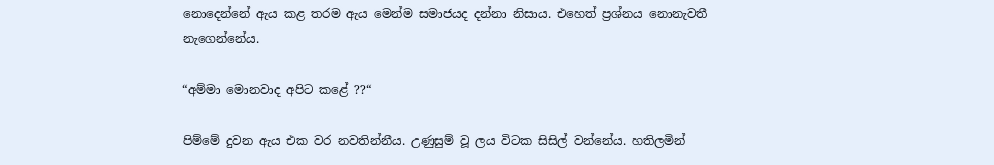නොදෙන්නේ ඇය කළ තරම ඇය මෙන්ම සමාජයද දන්නා නිසාය. එහෙත් ප්‍රශ්නය නොනැවතී නැගෙන්නේය.

“අම්මා මොනවාද අපිට කළේ ??“

පිම්මේ දුවන ඇය එක වර නවතින්නීය. උණුසුම් වූ ලය විටක සිසිල් වන්නේය. හතිලමින්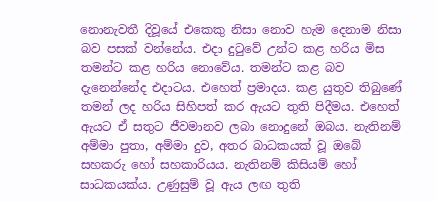නොනැවතී දිවූයේ එකෙකු නිසා නොව හැම දෙනාම නිසා බව පසක් වන්නේය. එදා දුටුවේ උන්ට කළ හරිය මිස තමන්ට කළ හරිය නොවේය. තමන්ට කළ බව දැනෙන්නේද එදාටය. එහෙත් ප්‍රමාදය. කළ යුතුව තිබුණේ තමන් ලද හරිය සිහිපත් කර ඇයට තුති පිදීමය. එහෙත් ඇයට ඒ සතුට ජීවමානව ලබා නොදුනේ ඔබය. නැතිනම් අම්මා පුතා, අම්මා දුව, අතර බාධකයක් වූ ඔබේ සහකරු හෝ සහකාරියය. නැතිනම් කිසියම් හෝ සාධකයක්ය. උණුසුම් වූ ඇය ලඟ තුති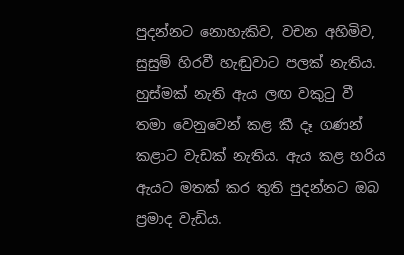පුදන්නට නොහැකිව, වචන අහිමිව, සුසුම් හිරවී හැඬුවාට පලක් නැතිය. හුස්මක් නැති ඇය ලඟ වකුටු වී තමා වෙනුවෙන් කළ කී දෑ ගණන් කළාට වැඩක් නැතිය. ඇය කළ හරිය ඇයට මතක් කර තුති පුදන්නට ඔබ ප්‍රමාද වැඩිය.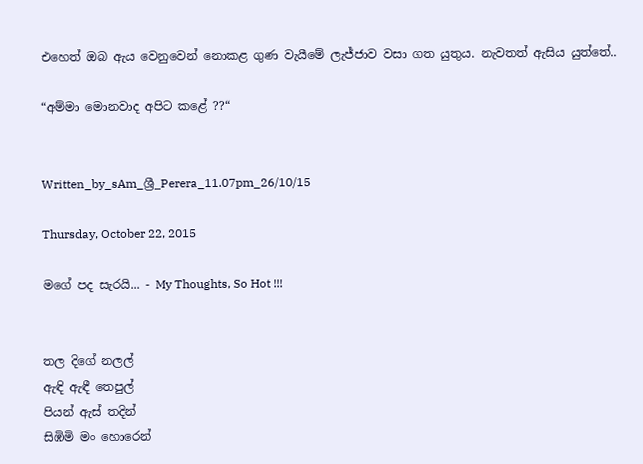එහෙත් ඔබ ඇය වෙනුවෙන් නොකළ ගුණ වැයීමේ ලැජ්ජාව වසා ගත යුතුය. නැවතත් ඇසිය යුත්තේ..

“අම්මා මොනවාද අපිට කළේ ??“


Written_by_sAm_ශ්‍රී_Perera_11.07pm_26/10/15

Thursday, October 22, 2015

මගේ පද සැරයි... - My Thoughts, So Hot !!!


තල දිගේ නලල්
ඇඳි ඇඳී තෙපුල්
පියන් ඇස් තදින්
සිඹිමි මං හොරෙන්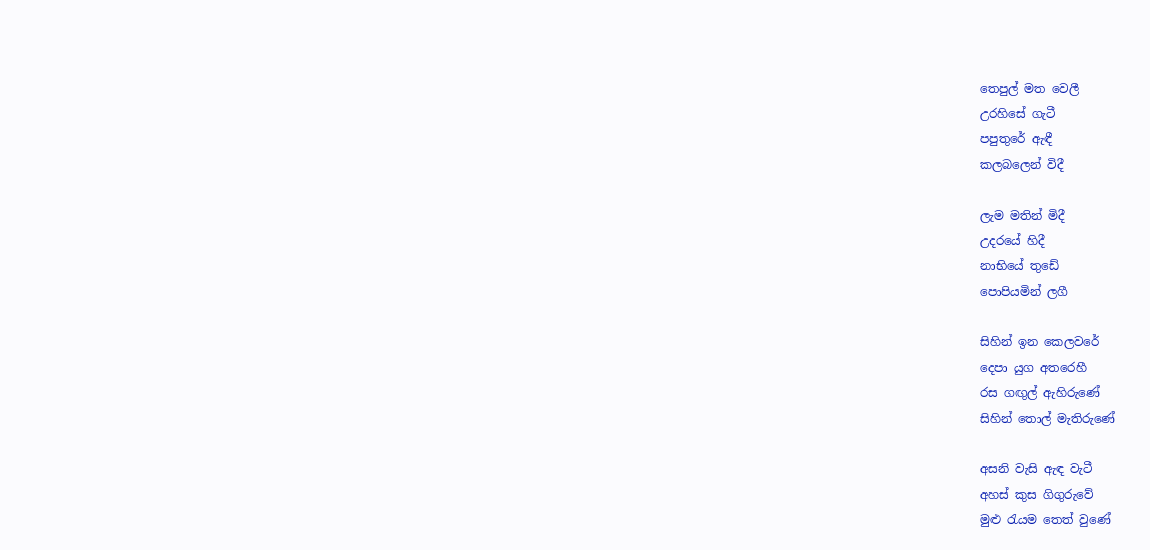තෙපුල් මත වෙලී
උරහිසේ ගැටී
පපුතුරේ ඇඳී
කලබලෙන් විදී

ලැම මතින් මිදී
උදරයේ හිදී
නාභියේ තුඩේ
පොපියමින් ලගී

සිහින් ඉන කෙලවරේ
දෙපා යුග අතරෙහී
රස ගඟුල් ඇහිරුණේ
සිහින් තොල් මැතිරුණේ

අසනි වැසි ඇඳ වැටී
අහස් කුස ගිගුරුවේ
මුළු රැයම තෙත් වුණේ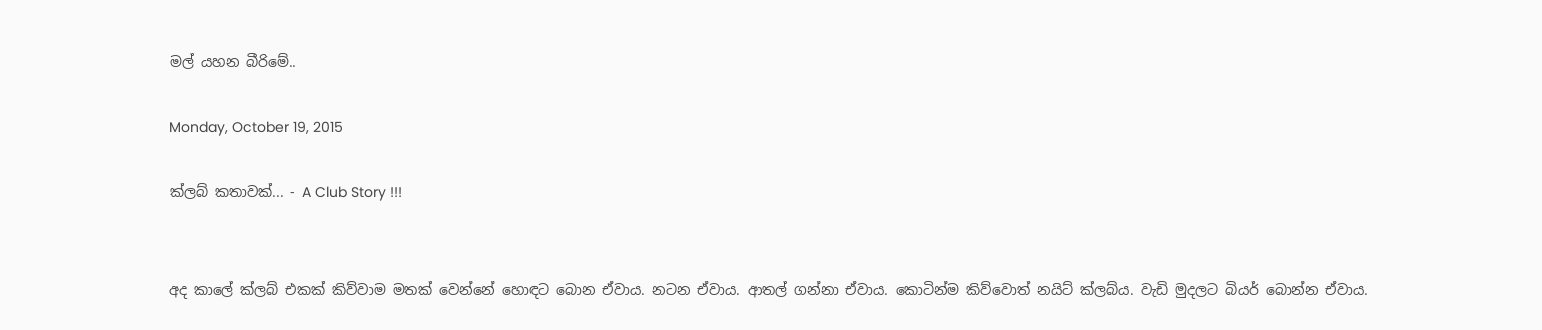මල් යහන බීරිමේ..

Monday, October 19, 2015

ක්ලබ් කතාවක්... - A Club Story !!!


අද කාලේ ක්ලබ් එකක් කිව්වාම මතක් වෙන්නේ හොඳට බොන ඒවාය. නටන ඒවාය. ආතල් ගන්නා ඒවාය. කොටින්ම කිව්වොත් නයිට් ක්ලබ්ය. වැඩි මුදලට බියර් බොන්න ඒවාය.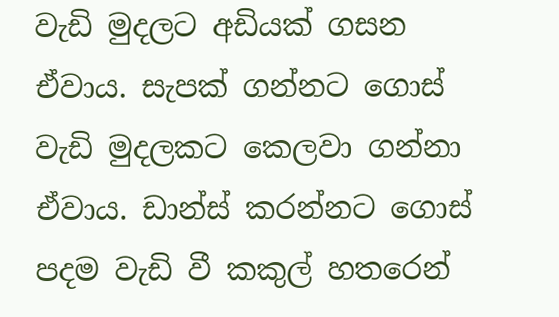වැඩි මුදලට අඩියක් ගසන ඒවාය. සැපක් ගන්නට ගොස් වැඩි මුදලකට කෙලවා ගන්නා ඒවාය. ඩාන්ස් කරන්නට ගොස් පදම වැඩි වී කකුල් හතරෙන්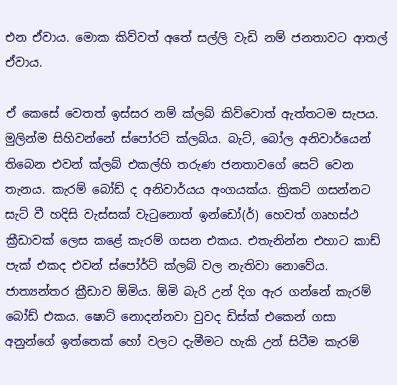එන ඒවාය. මොක කිව්වත් අතේ සල්ලි වැඩි නම් ජනතාවට ආතල් ඒවාය.

ඒ කෙසේ වෙතත් ඉස්සර නම් ක්ලබ් කිව්වොත් ඇත්තටම සැපය. මුලින්ම සිහිවන්නේ ස්පෝරට් ක්ලබ්ය. බැට්, බෝල අනිවාර්යෙන් තිබෙන එවන් ක්ලබ් එකල්හි තරුණ ජනතාවගේ සෙට් වෙන තැනය. කැරම් බෝඩ් ද අනිවාර්යය අංගයක්ය. ක්‍රිකට් ගසන්නට සැට් වී හදිසි වැස්සක් වැටුනොත් ඉන්ඩෝ(ර්) හෙවත් ගෘහස්ථ ක්‍රීඩාවක් ලෙස කළේ කැරම් ගසන එකය. එතැනින්න එහාට කාඩ් පැක් එකද එවන් ස්පෝර්ට් ක්ලබ් වල නැතිවා නොවේය. ජාත්‍යන්තර ක්‍රීඩාව ඕමිය. ඕමි බැරි උන් දිග ඇර ගන්නේ කැරම් බෝඩ් එකය. ෂොට් නොදන්නවා වුවද ඩිස්ක් එකෙන් ගසා අනුන්ගේ ඉත්තෙක් හෝ වලට දැමීමට හැකි උන් සිටීම කැරම්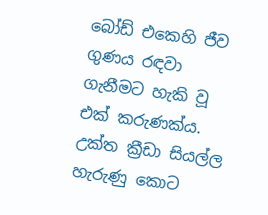බෝඩ් එකෙහි ජීව ගුණය රඳවා ගැනීමට හැකි වූ එක් කරුණක්ය. උක්ත ක්‍රීඩා සියල්ල හැරුණු කොට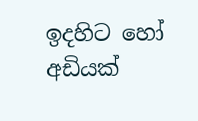ඉදහිට හෝ අඩියක්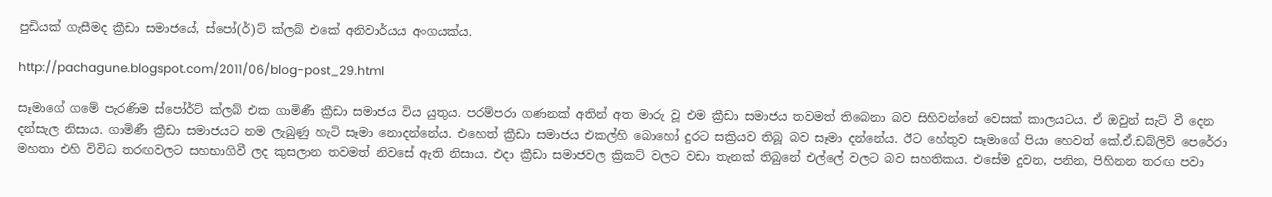පුඩියක් ගැසීමද ක්‍රීඩා සමාජයේ, ස්පෝ(ර්)ට් ක්ලබ් එකේ අනිවාර්යය අංගයක්ය.

http://pachagune.blogspot.com/2011/06/blog-post_29.html

සෑමාගේ ගමේ පැරණිම ස්පෝර්ට් ක්ලබ් එක ගාමිණී ක්‍රීඩා සමාජය විය යුතුය. පරම්පරා ගණනක් අතින් අත මාරු වූ එම ක්‍රීඩා සමාජය තවමත් තිබෙනා බව සිහිවන්නේ වෙසක් කාලයටය. ඒ ඔවුන් සැට් වී දෙන දන්සැල නිසාය. ගාමිණී ක්‍රීඩා සමාජයට නම ලැබුණු හැටි සෑමා නොදන්නේය. එහෙත් ක්‍රීඩා සමාජය එකල්හි බොහෝ දුරට සක්‍රියව තිබූ බව සෑමා දන්නේය. ඊට හේතුව සෑමාගේ පියා හෙවත් කේ.ඒ.ඩබ්ලිව් පෙරේරා මහතා එහි විවිධ තරඟවලට සහභාගිවී ලද කුසලාන තවමත් නිවසේ ඇති නිසාය. එදා ක්‍රීඩා සමාජවල ක්‍රිකට් වලට වඩා තැනක් තිබුනේ එල්ලේ වලට බව සහතිකය. එසේම දුවන, පනින, පිහිනන තරඟ පවා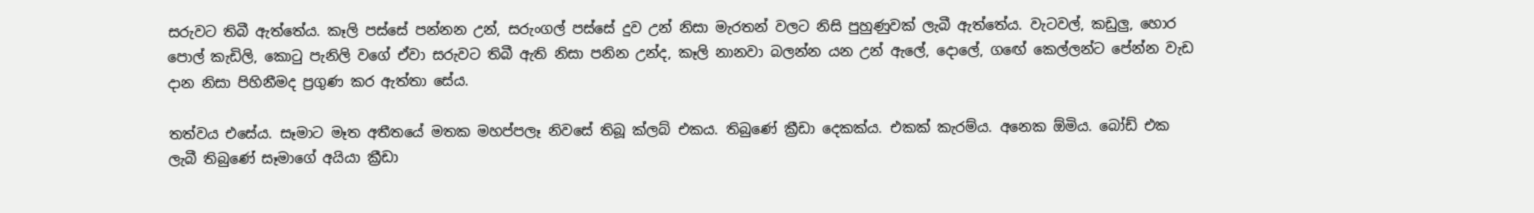සරුවට තිබී ඇත්තේය. කෑලි පස්සේ පන්නන උන්, සරුංගල් පස්සේ දුව උන් නිසා මැරතන් වලට නිසි පුහුණුවක් ලැබී ඇත්තේය. වැටවල්, කඩුලු, හොර පොල් කැඩිලි, කොටු පැනිලි වගේ ඒවා සරුවට තිබී ඇති නිසා පනින උන්ද, කෑලි නානවා බලන්න යන උන් ඇලේ, දොලේ, ගඟේ කෙල්ලන්ට පේන්න වැඩ දාන නිසා පිහිනීමද ප්‍රගුණ කර ඇත්තා සේය.

තත්වය එසේය. සෑමාට මෑත අතීතයේ මතක මහප්පලෑ නිවසේ තිබූ ක්ලබ් එකය. තිබුණේ ක්‍රීඩා දෙකක්ය. එකක් කැරම්ය. අනෙක ඕමිය. බෝඩ් එක ලැබී තිබුණේ සෑමාගේ අයියා ක්‍රීඩා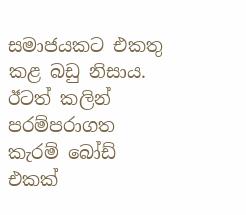සමාජයකට එකතු කළ බඩු නිසාය. ඊටත් කලින් පරම්පරාගත කැරම් බෝඩ් එකක්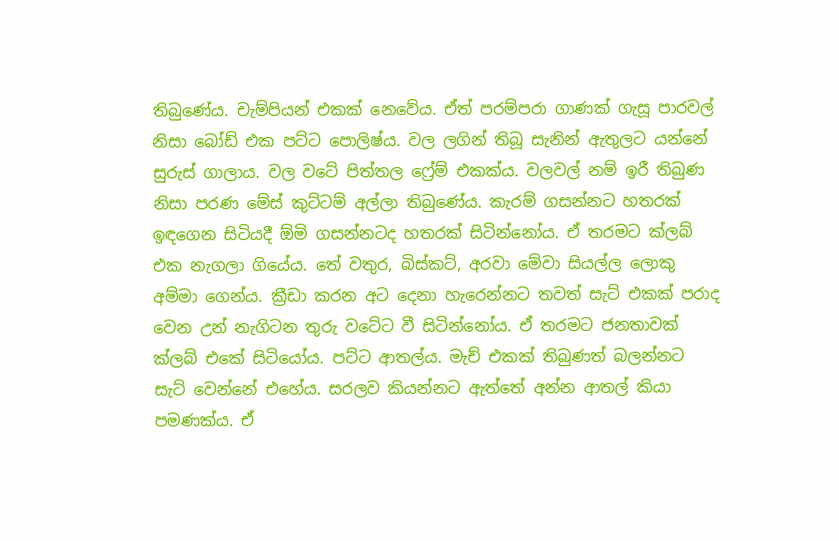තිබුණේය. චැම්පියන් එකක් නෙවේය. ඒත් පරම්පරා ගාණක් ගැසූ පාරවල් නිසා බෝඩ් එක පට්ට පොලිෂ්ය. වල ලගින් තිබූ සැනින් ඇතුලට යන්නේ සුරුස් ගාලාය. වල වටේ පිත්තල ෆ්‍රේම් එකක්ය. වලවල් නම් ඉරී තිබුණ නිසා පරණ මේස් කුට්ටම් අල්ලා තිබුණේය. කැරම් ගසන්නට හතරක් ඉඳගෙන සිටියදී ඕමි ගසන්නටද හතරක් සිටින්නෝය. ඒ තරමට ක්ලබ් එක නැගලා ගියේය. තේ වතුර, බිස්කට්, අරවා මේවා සියල්ල ලොකු අම්මා ගෙන්ය. ක්‍රීඩා කරන අට දෙනා හැරෙන්නට තවත් සැට් එකක් පරාද වෙන උන් නැගිටන තුරු වටේට වී සිටින්නෝය. ඒ තරමට ජනතාවක් ක්ලබ් එකේ සිටියෝය. පට්ට ආතල්ය. මැච් එකක් තිබුණත් බලන්නට සැට් වෙන්නේ එහේය. සරලව කියන්නට ඇත්තේ අන්න ආතල් කියා පමණක්ය. ඒ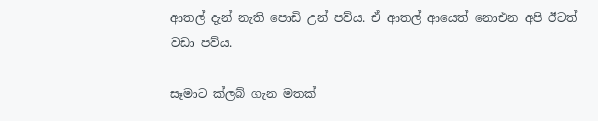ආතල් දැන් නැති පොඩි උන් පව්ය. ඒ ආතල් ආයෙත් නොඑන අපි ඊටත් වඩා පව්ය.

සෑමාට ක්ලබ් ගැන මතක්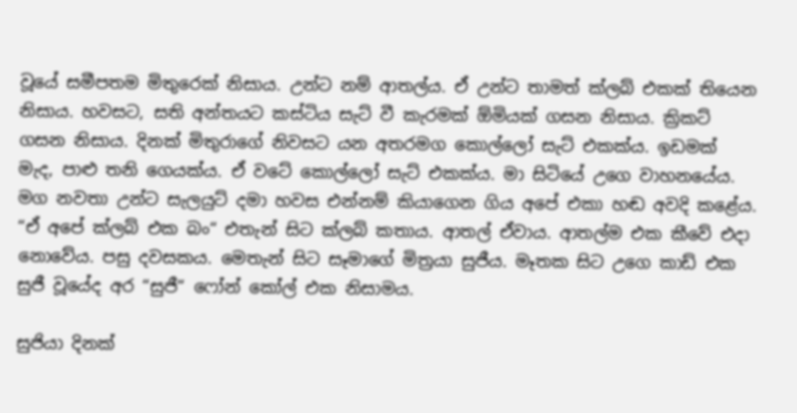වූයේ සමීපතම මිතුරෙක් නිසාය. උන්ට නම් ආතල්ය. ඒ උන්ට තාමත් ක්ලබ් එකක් තියෙන නිසාය. හවසට, සති අන්තයට කස්ටිය සැට් වී කැරමක් ඕමියක් ගසන නිසාය. ක්‍රිකට් ගසන නිසාය. දිනක් මිතුරාගේ නිවසට යන අතරමග කොල්ලෝ සැට් එකක්ය. ඉඩමක් මැද, පාළු තනි ගෙයක්ය. ඒ වටේ කොල්ලෝ සැට් එකක්ය. මා සිටියේ උගෙ වාහනයේය. මග නවතා උන්ට සැලයුට් දමා හවස එන්නම් කියාගෙන ගිය අපේ එකා හඬ අවදි කළේය. “ඒ අපේ ක්ලබ් එක බං“ එතැන් සිට ක්ලබ් කතාය. ආතල් ඒවාය. ආතල්ම එක කීවේ එදා නොවේය. පසු දවසකය. මෙතැන් සිට සෑමාගේ මිත්‍රයා සුජීය. මෑතක සිට උගෙ කාඩ් එක සුජී වූයේද අර “සුජී“ ෆෝන් කෝල් එක නිසාමය.

සුජියා දිනක්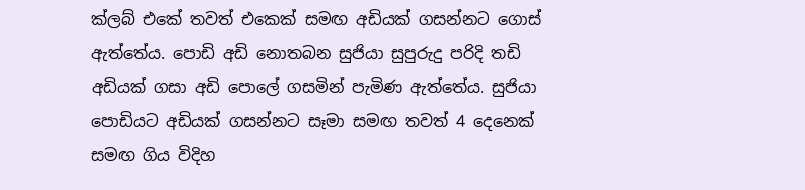ක්ලබ් එකේ තවත් එකෙක් සමඟ අඩියක් ගසන්නට ගොස් ඇත්තේය. පොඩි අඩි නොතබන සුජියා සුපුරුදු පරිදි තඩි අඩියක් ගසා අඩි පොලේ ගසමින් පැමිණ ඇත්තේය. සුජියා පොඩියට අඩියක් ගසන්නට සෑමා සමඟ තවත් 4 දෙනෙක් සමඟ ගිය විදිහ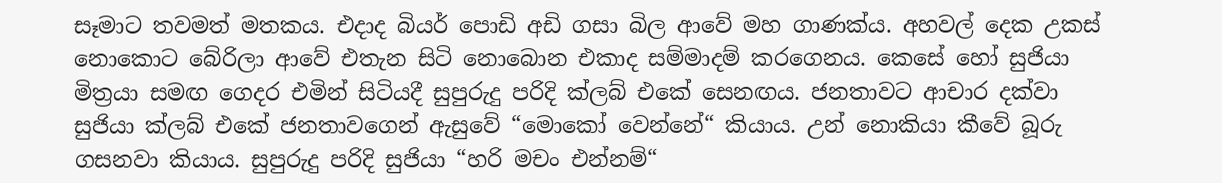සෑමාට තවමත් මතකය. එදාද බියර් පොඩි අඩි ගසා බිල ආවේ මහ ගාණක්ය. අහවල් දෙක උකස් නොකොට බේරිලා ආවේ එතැන සිටි නොබොන එකාද සම්මාදම් කරගෙනය. කෙසේ හෝ සුජියා මිත්‍රයා සමඟ ගෙදර එමින් සිටියදී සුපුරුදු පරිදි ක්ලබ් එකේ සෙනඟය. ජනතාවට ආචාර දක්වා සුජියා ක්ලබ් එකේ ජනතාවගෙන් ඇසුවේ “මොකෝ වෙන්නේ“ කියාය. උන් නොකියා කීවේ බූරු ගසනවා කියාය. සුපුරුදු පරිදි සුජියා “හරි මචං එන්නම්“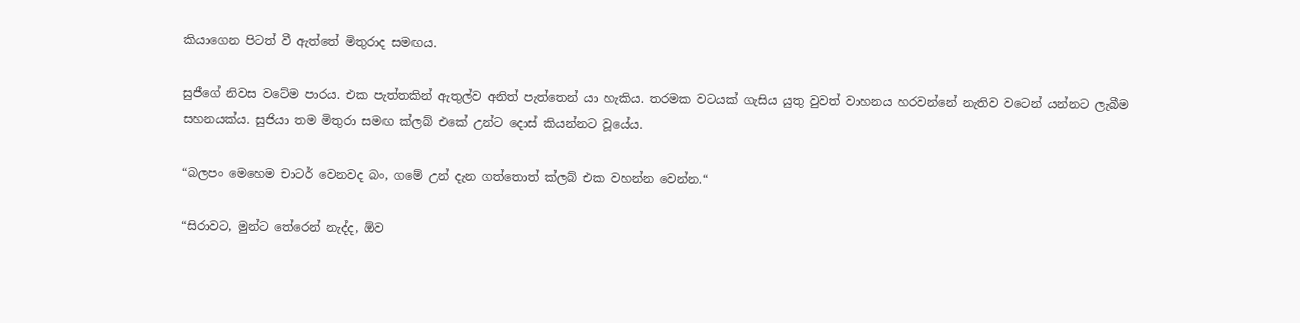කියාගෙන පිටත් වී ඇත්තේ මිතුරාද සමඟය.

සුජීගේ නිවස වටේම පාරය. එක පැත්තකින් ඇතුල්ව අනිත් පැත්තෙන් යා හැකිය. තරමක වටයක් ගැසිය යුතු වුවත් වාහනය හරවන්නේ නැතිව වටෙන් යන්නට ලැබීම සහනයක්ය. සුජියා තම මිතුරා සමඟ ක්ලබ් එකේ උන්ට දොස් කියන්නට වූයේය.

“බලපං මෙහෙම චාටර් වෙනවද බං, ගමේ උන් දැන ගත්තොත් ක්ලබ් එක වහන්න වෙන්න.“

“සිරාවට, මුන්ට තේරෙන් නැද්ද, ඕව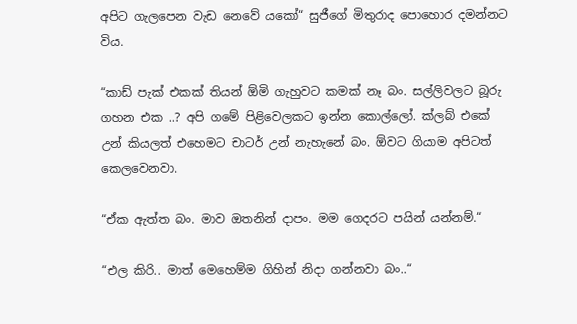අපිට ගැලපෙන වැඩ නෙවේ යකෝ“ සුජීගේ මිතුරාද පොහොර දමන්නට විය.

“කාඩ් පැක් එකක් තියන් ඕමි ගැහුවට කමක් නෑ බං. සල්ලිවලට බූරු ගහන එක ..? අපි ගමේ පිළිවෙලකට ඉන්න කොල්ලෝ. ක්ලබ් එකේ උන් කියලත් එහෙමට චාටර් උන් නැහැනේ බං. ඕවට ගියාම අපිටත් කෙලවෙනවා.

“ඒක ඇත්ත බං. මාව ඔතනින් දාපං. මම ගෙදරට පයින් යන්නම්.“

“එල කිරි.. මාත් මෙහෙම්ම ගිහින් නිදා ගන්නවා බං..“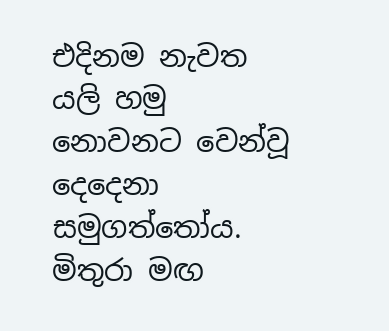එදිනම නැවත යලි හමු නොවනට වෙන්වූ දෙදෙනා සමුගත්තෝය. මිතුරා මඟ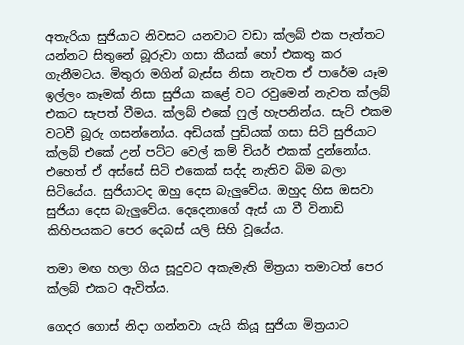අතැරියා සුජියාට නිවසට යනවාට වඩා ක්ලබ් එක පැත්තට යන්නට සිතුනේ බූරුවා ගසා කීයක් හෝ එකතු කර ගැනීමටය. මිතුරා මගින් බැස්ස නිසා නැවත ඒ පාරේම යෑම ඉල්ලං කෑමක් නිසා සුජියා කළේ වට රවුමෙන් නැවත ක්ලබ් එකට සැපත් වීමය. ක්ලබ් එකේ ෆුල් හැපනින්ය. සැට් එකම වටවී බූරු ගසන්නෝය. අඩියක් පුඩියක් ගසා සිටි සුජියාට ක්ලබ් එකේ උන් පට්ට වෙල් කම් චියර් එකක් දුන්නෝය. එහෙත් ඒ අස්සේ සිටි එකෙක් සද්ද නැතිව බිම බලා සිටියේය. සුජියාටද ඔහු දෙස බැලුවේය. ඔහුද හිස ඔසවා සුජියා දෙස බැලුවේය. දෙදෙනාගේ ඇස් යා වී විනාඩි කිහිපයකට පෙර දෙබස් යලි සිහි වූයේය.

තමා මඟ හලා ගිය සූදුවට අකැමැති මිත්‍රයා තමාටත් පෙර ක්ලබ් එකට ඇවිත්ය.

ගෙදර ගොස් නිදා ගන්නවා යැයි කියූ සුජියා මිත්‍රයාට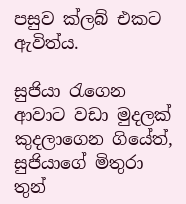පසුව ක්ලබ් එකට ඇවිත්ය.

සුජියා රැගෙන ආවාට වඩා මුදලක් කුදලාගෙන ගියේත්, සුජියාගේ මිතුරා තුන්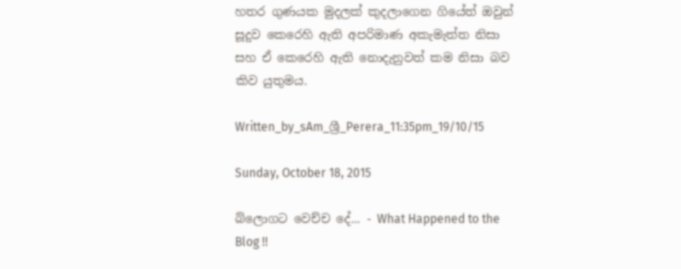හතර ගුණයක මුදලක් කුදලාගෙන ගියේත් ඔවුන් සූදුව කෙරෙහි ඇති අපරිමාණ අකැමැත්ත නිසා සහ ඒ කෙරෙහි ඇති නොදැනුවත් කම නිසා බව කිව යුතුමය.

Written_by_sAm_ශ්‍රී_Perera_11:35pm_19/10/15

Sunday, October 18, 2015

බ්ලොගට වෙච්ච දේ... - What Happened to the Blog !!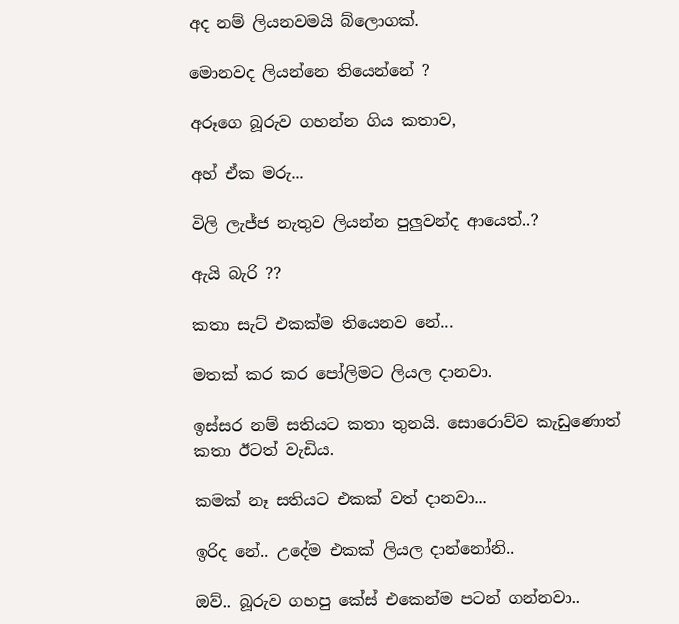අද නම් ලියනවමයි බ්ලොගක්.

මොනවද ලියන්නෙ තියෙන්නේ ?

අරූගෙ බූරුව ගහන්න ගිය කතාව,

අහ් ඒක මරු...

විලි ලැජ්ජ නැතුව ලියන්න පුලුවන්ද ආයෙත්..?

ඇයි බැරි ??

කතා සැට් එකක්ම තියෙනව නේ...

මතක් කර කර පෝලිමට ලියල දානවා.

ඉස්සර නම් සතියට කතා තුනයි. සොරොව්ව කැඩුණොත් කතා ඊටත් වැඩිය.

කමක් නෑ සතියට එකක් වත් දානවා...

ඉරිද නේ.. උදේම එකක් ලියල දාන්නෝනි..

ඔව්.. බූරුව ගහපු කේස් එකෙන්ම පටන් ගන්නවා..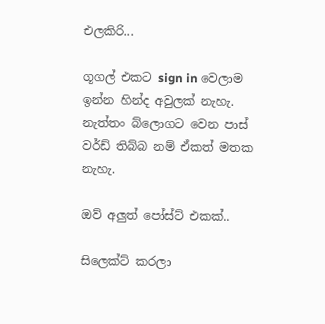එලකිරි...

ගූගල් එකට sign in වෙලාම ඉන්න හින්ද අවුලක් නැහැ. නැත්තං බ්ලොගට වෙන පාස් වර්ඩ් තිබ්බ නම් ඒකත් මතක නැහැ.

ඔව් අලුත් පෝස්ට් එකක්..

සිලෙක්ට් කරලා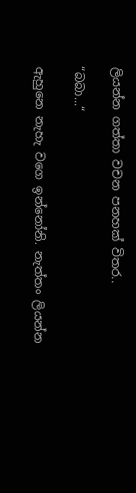ලියන්න ගත්තා වචන පනහක් විතර..

“බබා...“

ඇහුනෙ නැහැ වගෙ ඉන්නෝනි. නැත්තං ලියන්න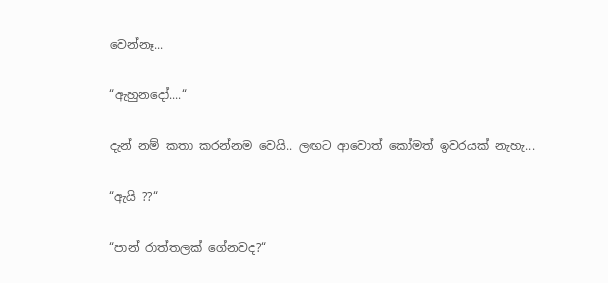වෙන්නෑ...

“ඇහුනදෝ....“

දැන් නම් කතා කරන්නම වෙයි.. ලඟට ආවොත් කෝමත් ඉවරයක් නැහැ...

“ඇයි ??“

“පාන් රාත්තලක් ගේනවද?“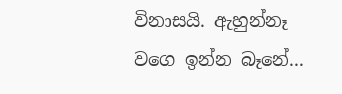විනාසයි. ඇහුන්නෑ වගෙ ඉන්න බෑනේ...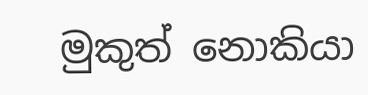මුකුත් නොකියා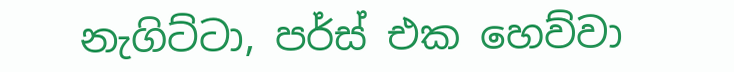නැගිට්ටා, පර්ස් එක හෙව්වා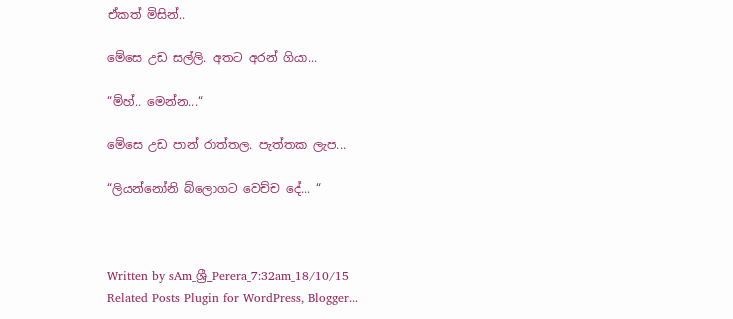ඒකත් මිසින්..

මේසෙ උඩ සල්ලි. අතට අරන් ගියා...

“ම්හ්.. මෙන්න...“

මේසෙ උඩ පාන් රාත්තල. පැත්තක ලැප...

“ලියන්නෝනි බ්ලොගට වෙච්ච දේ... “



Written by sAm_ශ්‍රී_Perera_7:32am_18/10/15
Related Posts Plugin for WordPress, Blogger...